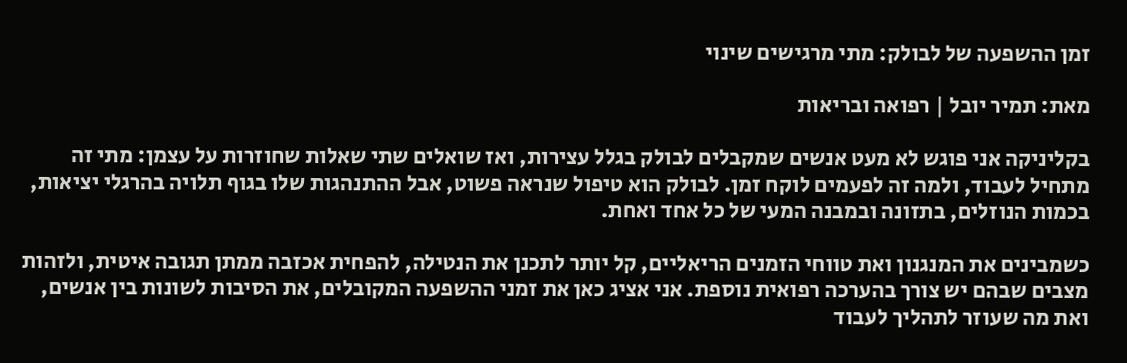זמן ההשפעה של לבולק: מתי מרגישים שינוי

מאת: תמיר יובל | רפואה ובריאות

בקליניקה אני פוגש לא מעט אנשים שמקבלים לבולק בגלל עצירות, ואז שואלים שתי שאלות שחוזרות על עצמן: מתי זה מתחיל לעבוד, ולמה זה לפעמים לוקח זמן. לבולק הוא טיפול שנראה פשוט, אבל ההתנהגות שלו בגוף תלויה בהרגלי יציאות, בכמות הנוזלים, בתזונה ובמבנה המעי של כל אחד ואחת.

כשמבינים את המנגנון ואת טווחי הזמנים הריאליים, קל יותר לתכנן את הנטילה, להפחית אכזבה ממתן תגובה איטית, ולזהות מצבים שבהם יש צורך בהערכה רפואית נוספת. אני אציג כאן את זמני ההשפעה המקובלים, את הסיבות לשונות בין אנשים, ואת מה שעוזר לתהליך לעבוד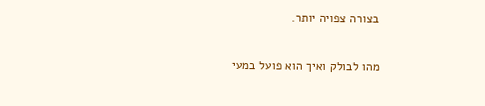בצורה צפויה יותר.

מהו לבולק ואיך הוא פועל במעי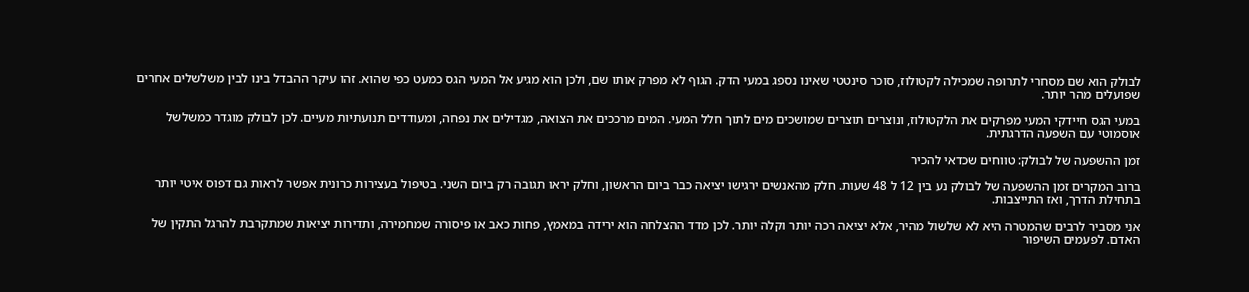לבולק הוא שם מסחרי לתרופה שמכילה לקטולוז, סוכר סינטטי שאינו נספג במעי הדק. הגוף לא מפרק אותו שם, ולכן הוא מגיע אל המעי הגס כמעט כפי שהוא. זהו עיקר ההבדל בינו לבין משלשלים אחרים שפועלים מהר יותר.

במעי הגס חיידקי המעי מפרקים את הלקטולוז, ונוצרים תוצרים שמושכים מים לתוך חלל המעי. המים מרככים את הצואה, מגדילים את נפחה, ומעודדים תנועתיות מעיים. לכן לבולק מוגדר כמשלשל אוסמוטי עם השפעה הדרגתית.

זמן ההשפעה של לבולק: טווחים שכדאי להכיר

ברוב המקרים זמן ההשפעה של לבולק נע בין 12 ל 48 שעות. חלק מהאנשים ירגישו יציאה כבר ביום הראשון, וחלק יראו תגובה רק ביום השני. בטיפול בעצירות כרונית אפשר לראות גם דפוס איטי יותר בתחילת הדרך, ואז התייצבות.

אני מסביר לרבים שהמטרה היא לא שלשול מהיר, אלא יציאה רכה יותר וקלה יותר. לכן מדד ההצלחה הוא ירידה במאמץ, פחות כאב או פיסורה שמחמירה, ותדירות יציאות שמתקרבת להרגל התקין של האדם. לפעמים השיפור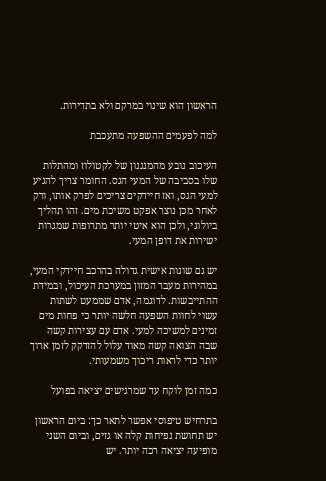הראשון הוא שינוי במרקם ולא בתדירות.

למה לפעמים ההשפעה מתעכבת

העיכוב נובע מהמנגנון של לקטולוז ומהתלות שלו בסביבה של המעי הגס. החומר צריך להגיע למעי הגס, ואז חיידקים צריכים לפרק אותו, ורק לאחר מכן נוצר אפקט משיכת מים. זהו תהליך ביולוגי, ולכן הוא איטי יותר מתרופות שמגרות ישירות את דופן המעי.

יש גם שונות אישית גדולה בהרכב חיידקי המעי, במהירות מעבר המזון במערכת העיכול, ובמידת ההתייבשות. לדוגמה, אדם שממעט לשתות עשוי לחוות השפעה חלשה יותר כי פחות מים זמינים למשיכה למעי. אדם עם עצירות קשה שבה הצואה קשה מאוד עלול להזדקק לזמן ארוך יותר כדי לראות ריכוך משמעותי.

כמה זמן לוקח עד שמרגישים יציאה בפועל

בתרחיש טיפוסי אפשר לתאר כך: ביום הראשון יש תחושת נפיחות קלה או גזים, וביום השני מופיעה יציאה רכה יותר. יש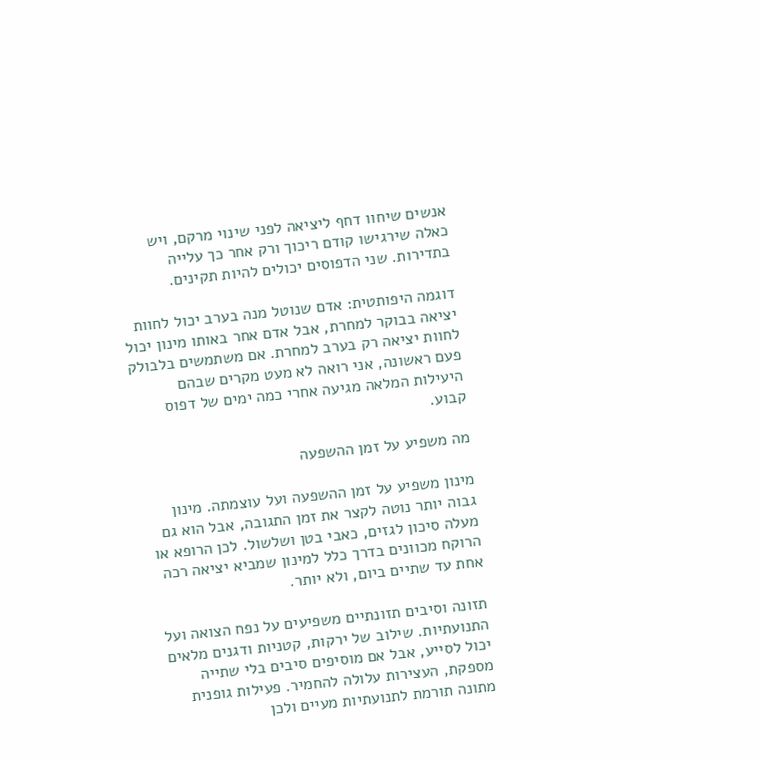אנשים שיחוו דחף ליציאה לפני שינוי מרקם, ויש כאלה שירגישו קודם ריכוך ורק אחר כך עלייה בתדירות. שני הדפוסים יכולים להיות תקינים.

דוגמה היפותטית: אדם שנוטל מנה בערב יכול לחוות יציאה בבוקר למחרת, אבל אדם אחר באותו מינון יכול לחוות יציאה רק בערב למחרת. אם משתמשים בלבולק פעם ראשונה, אני רואה לא מעט מקרים שבהם היעילות המלאה מגיעה אחרי כמה ימים של דפוס קבוע.

מה משפיע על זמן ההשפעה

מינון משפיע על זמן ההשפעה ועל עוצמתה. מינון גבוה יותר נוטה לקצר את זמן התגובה, אבל הוא גם מעלה סיכון לגזים, כאבי בטן ושלשול. לכן הרופא או הרוקח מכוונים בדרך כלל למינון שמביא יציאה רכה אחת עד שתיים ביום, ולא יותר.

תזונה וסיבים תזונתיים משפיעים על נפח הצואה ועל התנועתיות. שילוב של ירקות, קטניות ודגנים מלאים יכול לסייע, אבל אם מוסיפים סיבים בלי שתייה מספקת, העצירות עלולה להחמיר. פעילות גופנית מתונה תורמת לתנועתיות מעיים ולכן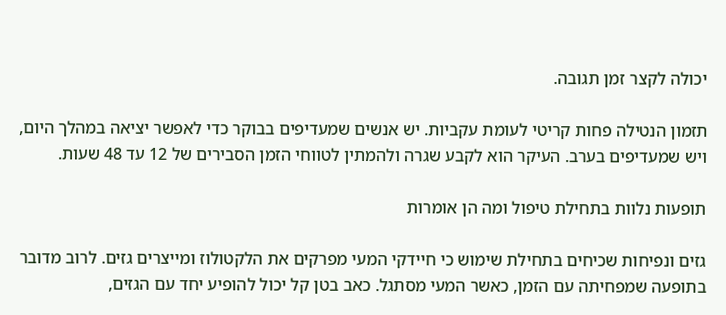יכולה לקצר זמן תגובה.

תזמון הנטילה פחות קריטי לעומת עקביות. יש אנשים שמעדיפים בבוקר כדי לאפשר יציאה במהלך היום, ויש שמעדיפים בערב. העיקר הוא לקבע שגרה ולהמתין לטווחי הזמן הסבירים של 12 עד 48 שעות.

תופעות נלוות בתחילת טיפול ומה הן אומרות

גזים ונפיחות שכיחים בתחילת שימוש כי חיידקי המעי מפרקים את הלקטולוז ומייצרים גזים. לרוב מדובר בתופעה שמפחיתה עם הזמן, כאשר המעי מסתגל. כאב בטן קל יכול להופיע יחד עם הגזים,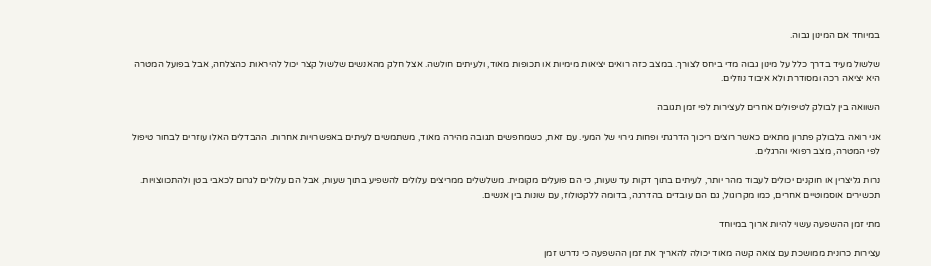במיוחד אם המינון גבוה.

שלשול מעיד בדרך כלל על מינון גבוה מדי ביחס לצורך. במצב כזה רואים יציאות מימיות או תכופות מאוד, ולעיתים חולשה. אצל חלק מהאנשים שלשול קצר יכול להיראות כהצלחה, אבל בפועל המטרה היא יציאה רכה ומסודרת ולא איבוד נוזלים.

השוואה בין לבולק לטיפולים אחרים לעצירות לפי זמן תגובה

אני רואה בלבולק פתרון מתאים כאשר רוצים ריכוך הדרגתי ופחות גירוי של המעי. עם זאת, כשמחפשים תגובה מהירה מאוד, משתמשים לעיתים באפשרויות אחרות. ההבדלים האלו עוזרים לבחור טיפול לפי המטרה, מצב רפואי והרגלים.

נרות גליצרין או חוקנים יכולים לעבוד מהר יותר, לעיתים בתוך דקות עד שעות, כי הם פועלים מקומית. משלשלים ממריצים עלולים להשפיע בתוך שעות, אבל הם עלולים לגרום לכאבי בטן ולהתכווצויות. תכשירים אוסמוטיים אחרים, כמו מקרוגול, גם הם עובדים בהדרגה, בדומה ללקטולוז, עם שונות בין אנשים.

מתי זמן ההשפעה עשוי להיות ארוך במיוחד

עצירות כרונית ממושכת עם צואה קשה מאוד יכולה להאריך את זמן ההשפעה כי נדרש זמן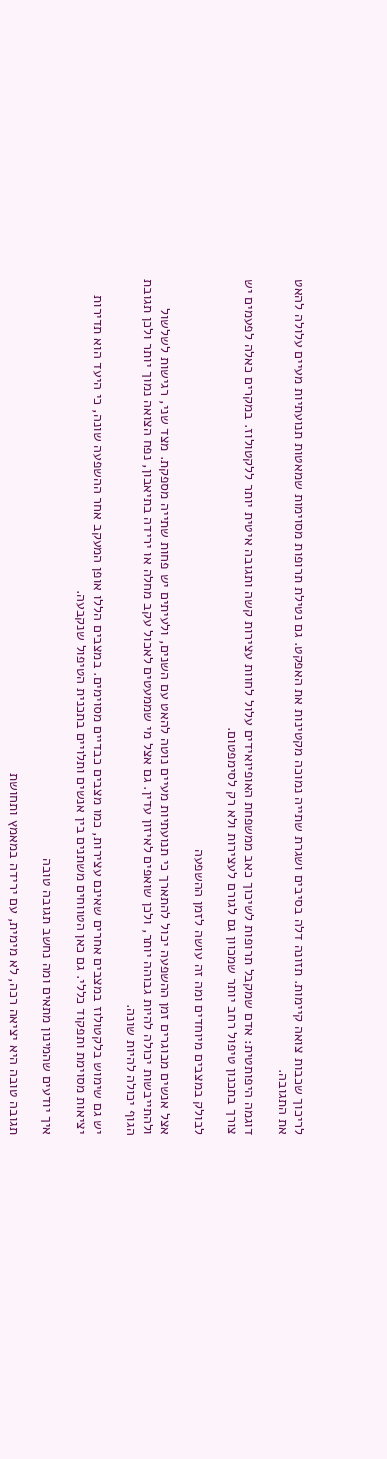לריכוך שכבות צואה קיימות. תזונה דלה בסיבים ושגרת שתייה נמוכה מקטינות את האפקט. גם נטילת תרופות מסוימות שמאטות תנועתיות מעיים עלולה להאט את התגובה.

דוגמה היפותטית: אדם שמקבל תרופות לשיכוך כאב ממשפחת האופיואידים עלול לחוות עצירות קשה ותגובה איטית יותר ללקטולוז. במקרים כאלה לפעמים יש צורך בתכנון טיפול רחב יותר שמכוון גם לגורם לעצירות ולא רק לסימפטום.

לבולק במצבים מיוחדים ומה זה עושה לזמן ההשפעה

אצל אנשים מבוגרים זמן ההשפעה יכול להתארך כי תנועתיות מעיים נוטה להאט עם השנים, ולעיתים יש פחות שתייה מספקת. מצד שני, רגישות לשלשול ולהתייבשות יכולה להיות גבוהה יותר, ולכן שואפים לאיזון עדין. גם אצל מי שממעטים לאכול עקב מחלה או ירידה בתיאבון, נפח הצואה נמוך יותר ולכן תגובת הגוף יכולה להיות שונה.

יש גם שימוש בלקטולוז במצבים אחרים שאינם עצירות, כמו מצבים כבדיים מסוימים. במצבים הללו אופן המעקב אחר ההשפעה שונה, כי היעד הוא תדירות יציאות מסוימת ותפקוד כללי. גם כאן הטווחים משתנים בין אנשים ותלויים בתכנית הטיפול שנקבעה.

איך יודעים שהמינון מתאים ומה נחשב תגובה טובה

תגובה טובה היא יציאה רכה, לא מימית, עם ירידה במאמץ ותחושת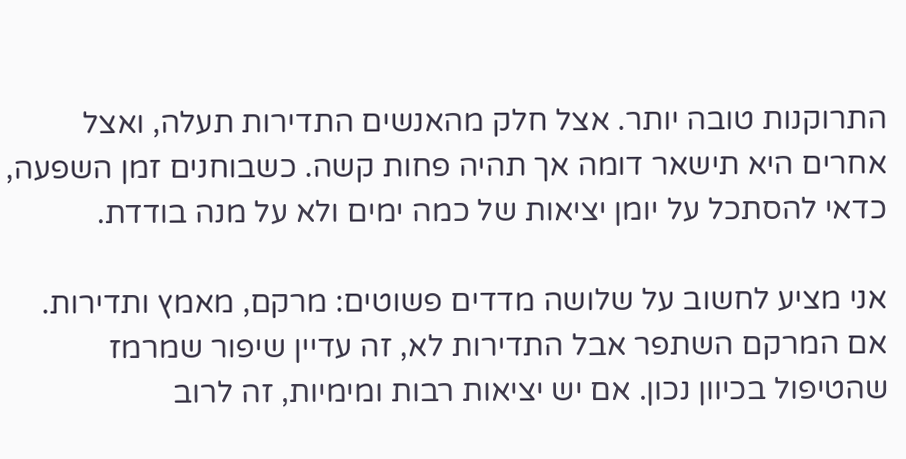התרוקנות טובה יותר. אצל חלק מהאנשים התדירות תעלה, ואצל אחרים היא תישאר דומה אך תהיה פחות קשה. כשבוחנים זמן השפעה, כדאי להסתכל על יומן יציאות של כמה ימים ולא על מנה בודדת.

אני מציע לחשוב על שלושה מדדים פשוטים: מרקם, מאמץ ותדירות. אם המרקם השתפר אבל התדירות לא, זה עדיין שיפור שמרמז שהטיפול בכיוון נכון. אם יש יציאות רבות ומימיות, זה לרוב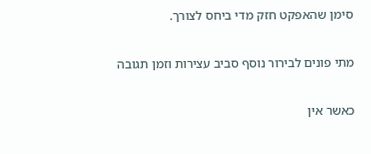סימן שהאפקט חזק מדי ביחס לצורך.

מתי פונים לבירור נוסף סביב עצירות וזמן תגובה

כאשר אין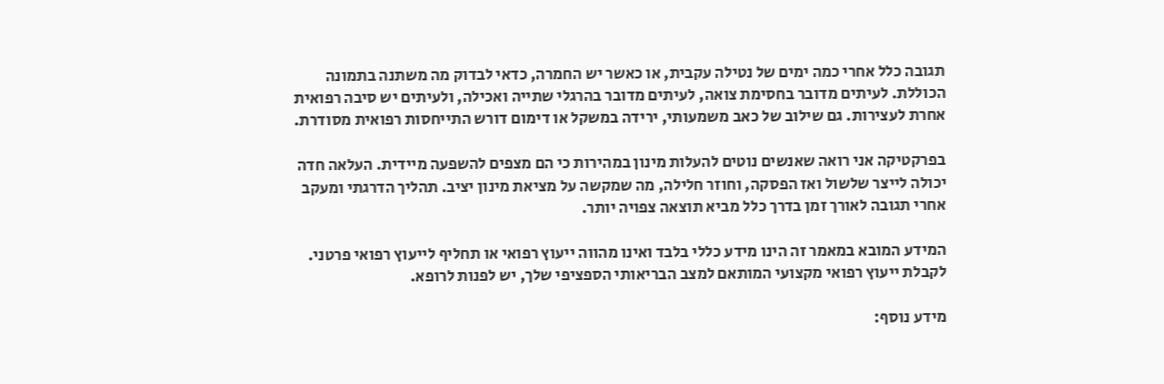תגובה כלל אחרי כמה ימים של נטילה עקבית, או כאשר יש החמרה, כדאי לבדוק מה משתנה בתמונה הכוללת. לעיתים מדובר בחסימת צואה, לעיתים מדובר בהרגלי שתייה ואכילה, ולעיתים יש סיבה רפואית אחרת לעצירות. גם שילוב של כאב משמעותי, ירידה במשקל או דימום דורש התייחסות רפואית מסודרת.

בפרקטיקה אני רואה שאנשים נוטים להעלות מינון במהירות כי הם מצפים להשפעה מיידית. העלאה חדה יכולה לייצר שלשול ואז הפסקה, וחוזר חלילה, מה שמקשה על מציאת מינון יציב. תהליך הדרגתי ומעקב אחרי תגובה לאורך זמן בדרך כלל מביא תוצאה צפויה יותר.

המידע המובא במאמר זה הינו מידע כללי בלבד ואינו מהווה ייעוץ רפואי או תחליף לייעוץ רפואי פרטני. לקבלת ייעוץ רפואי מקצועי המותאם למצב הבריאותי הספציפי שלך, יש לפנות לרופא.

מידע נוסף: